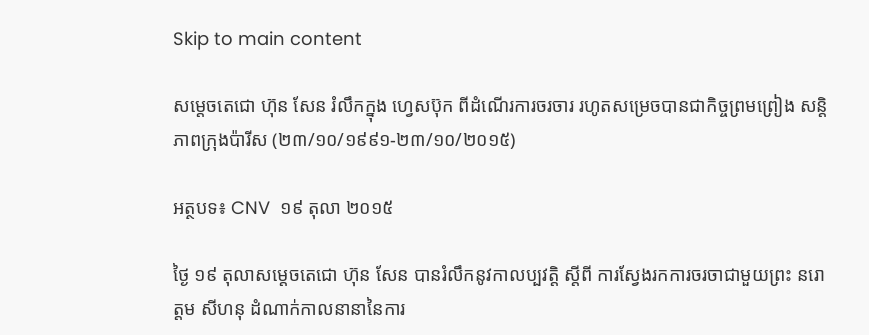Skip to main content

សម្តេចតេជោ ហ៊ុន សែន រំលឹកក្នុង ហ្វេសប៊ុក ពីដំណើរការចរចារ រហូតសម្រេចបានជាកិច្ចព្រមព្រៀង សន្តិភាពក្រុងប៉ារីស (២៣/១០/១៩៩១-២៣/១០/២០១៥)

អត្ថបទ៖ CNV  ១៩ តុលា ២០១៥

ថ្ងៃ ១៩ តុលាសម្តេចតេជោ ហ៊ុន សែន បានរំលឹកនូវកាលប្បវត្តិ ស្តីពី ការស្វែងរកការចរចាជាមួយព្រះ នរោត្តម សីហនុ ដំណាក់កាលនានានៃការ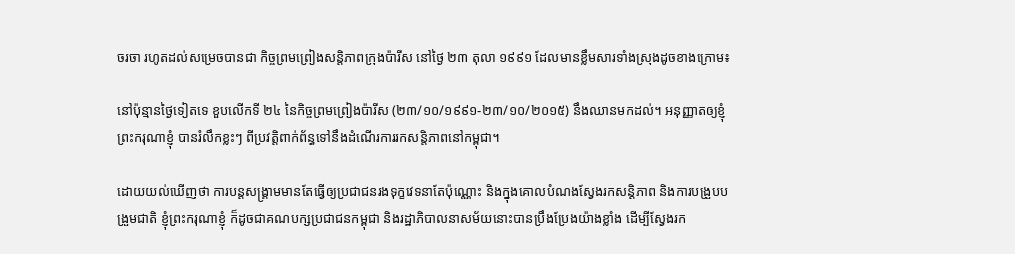ចរចា រហូតដល់សម្រេចបានជា កិច្ចព្រមព្រៀងសន្តិភាពក្រុងប៉ារីស នៅថ្ងៃ ២៣ តុលា ១៩៩១ ដែលមានខ្លឹមសារទាំងស្រុងដូចខាងក្រោម៖

នៅប៉ុន្មានថ្ងៃទៀតទេ ខួបលើកទី ២៤ នៃកិច្ចព្រមព្រៀងប៉ារីស (២៣/១០/១៩៩១-២៣/១០/២០១៥) នឹងឈានមកដល់។ អនុញ្ញាតឲ្យខ្ញុំព្រះករុណាខ្ញុំ បានរំលឹកខ្លះៗ ពីប្រវត្តិពាក់ព័ន្ធទៅនឹងដំណើរការរកសន្តិភាពនៅកម្ពុជា។

ដោយយល់ឃើញថា ការបន្តសង្គ្រាមមានតែធ្វើឲ្យប្រជាជនរងទុក្ខវេទនាតែប៉ុណ្ណោះ និងក្នុងគោលបំណងស្វែងរកសន្តិភាព និងការបង្រួបបង្រួមជាតិ ខ្ញុំព្រះករុណាខ្ញុំ ក៏ដូចជាគណបក្សប្រជាជនកម្ពុជា និងរដ្ឋាភិបាលនាសម័យនោះបានប្រឹងប្រែងយ៉ាងខ្លាំង ដើម្បីស្វែងរក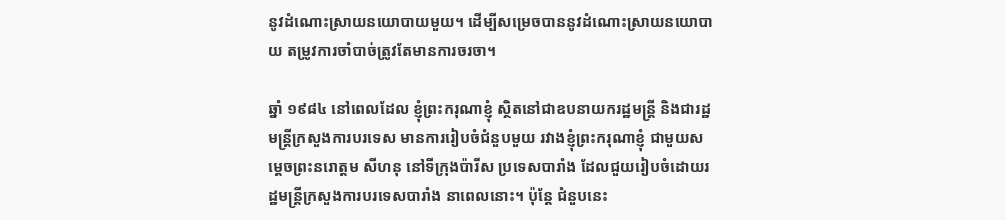នូវដំណោះស្រាយនយោបាយមួយ។ ដើម្បីសម្រេចបាននូវដំណោះស្រាយនយោបាយ តម្រូវការចាំបាច់ត្រូវតែមានការចរចា។

ឆ្នាំ ១៩៨៤ នៅពេលដែល ខ្ញុំព្រះករុណាខ្ញុំ ស្ថិតនៅជាឧបនាយករដ្ឋមន្រ្តី និងជារដ្ឋមន្រ្តីក្រសួងការបរទេស មានការរៀបចំជំនួបមួយ រវាងខ្ញុំព្រះករុណាខ្ញុំ ជាមួយសម្តេចព្រះនរោត្តម សីហនុ នៅទីក្រុងប៉ារីស ប្រទេសបារាំង ដែលជួយរៀបចំដោយរដ្ឋមន្រ្តីក្រសួងការបរទេសបារាំង នាពេលនោះ។ ប៉ុន្តែ ជំនួបនេះ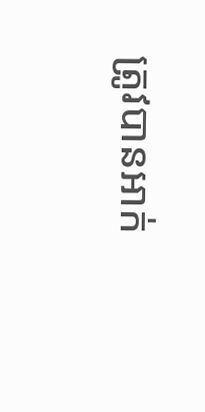ត្រូវបានអាក់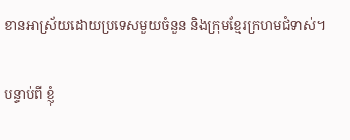ខានអាស្រ័យដោយប្រទេសមួយចំនួន និងក្រុមខ្មែរក្រហមជំទាស់។

បន្ទាប់ពី ខ្ញុំ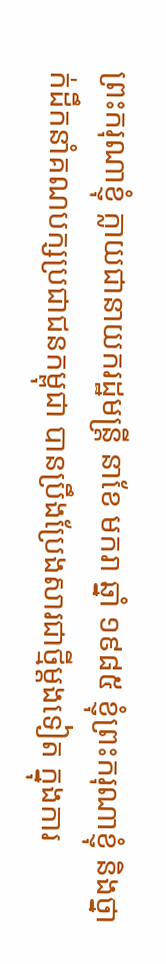ព្រះករុណាខ្ញុំ ក្លាយជានាយករដ្ឋមន្រ្តី នាខែ មករា ឆ្នាំ ១៩៨៥ ខ្ញុំព្រះករុណាខ្ញុំ និងថ្នាក់ដឹកនាំគណបក្សប្រជាជនកម្ពុជា បានប្រឹងប្រែងសារជាថ្មីម្តងទៀត ក្នុងការ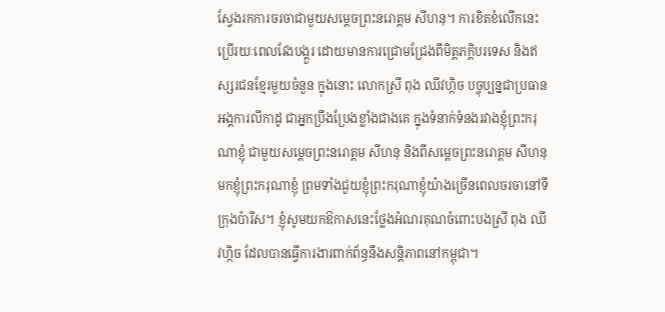ស្វែងរកការចរចាជាមួយសម្តេចព្រះនរោត្តម សីហនុ។ ការខិតខំលើកនេះប្រើរយៈពេលវែងបង្គួរ ដោយមានការជ្រោមជ្រែងពីមិត្តភក្តិបរទេស និងឥស្សរជនខ្មែរមួយចំនួន ក្នុងនោះ លោកស្រី ពុង ឈីវហ្កិច បច្ចុប្បន្នជាប្រធានអង្គការលីកាដូ ជាអ្នកប្រឹងប្រែងខ្លាំងជាងគេ ក្នុងទំនាក់ទំនងរវាងខ្ញុំព្រះករុណាខ្ញុំ ជាមួយសម្តេចព្រះនរោត្តម សីហនុ និងពីសម្តេចព្រះនរោត្តម សីហនុ មកខ្ញុំព្រះករុណាខ្ញុំ ព្រមទាំងជួយខ្ញុំព្រះករុណាខ្ញុំយ៉ាងច្រើនពេលចរចានៅទីក្រុងប៉ារីស។ ខ្ញុំសូមយកឱកាសនេះថ្លែងអំណរគុណចំពោះបងស្រី ពុង ឈីវហ្កិច ដែលបានធ្វើការងារពាក់ព័ន្ធនឹងសន្តិភាពនៅកម្ពុជា។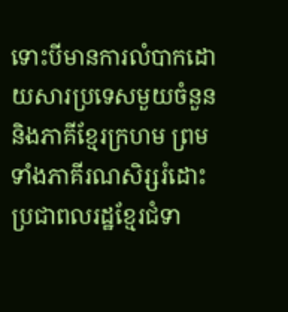ទោះបីមានការលំបាកដោយសារប្រទេសមួយចំនួន និងភាគីខ្មែរក្រហម ព្រមទាំងភាគីរណសិរ្សរំដោះប្រជាពលរដ្ឋខ្មែរជំទា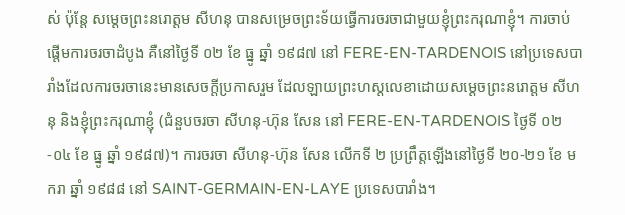ស់ ប៉ុន្តែ សម្តេចព្រះនរោត្តម សីហនុ បានសម្រេចព្រះទ័យធ្វើការចរចាជាមួយខ្ញុំព្រះករុណាខ្ញុំ។ ការចាប់ផ្តើមការចរចាដំបូង គឺនៅថ្ងៃទី ០២ ខែ ធ្នូ ឆ្នាំ ១៩៨៧ នៅ FERE-EN-TARDENOIS នៅប្រទេសបារាំងដែលការចរចានេះមានសេចក្តីប្រកាសរួម ដែលឡាយព្រះហស្តលេខាដោយសម្តេចព្រះនរោត្តម សីហនុ និងខ្ញុំព្រះករុណាខ្ញុំ (ជំនួបចរចា សីហនុ-ហ៊ុន សែន នៅ FERE-EN-TARDENOIS ថ្ងៃទី ០២-០៤ ខែ ធ្នូ ឆ្នាំ ១៩៨៧)។ ការចរចា សីហនុ-ហ៊ុន សែន លើកទី ២ ប្រព្រឹត្តឡើងនៅថ្ងៃទី ២០-២១ ខែ មករា ឆ្នាំ ១៩៨៨ នៅ SAINT-GERMAIN-EN-LAYE ប្រទេសបារាំង។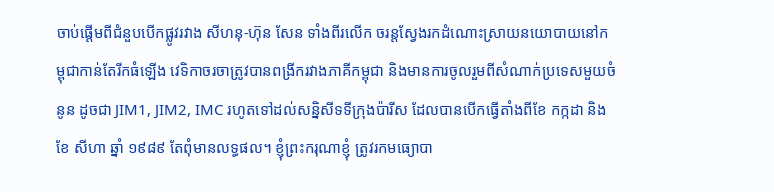ចាប់ផ្តើមពីជំនួបបើកផ្លូវរវាង សីហនុ-ហ៊ុន សែន ទាំងពីរលើក ចរន្តស្វែងរកដំណោះស្រាយនយោបាយនៅកម្ពុជាកាន់តែរីកធំឡើង វេទិកាចរចាត្រូវបានពង្រីករវាងភាគីកម្ពុជា និងមានការចូលរួមពីសំណាក់ប្រទេសមួយចំនូន ដូចជា JIM1, JIM2, IMC រហូតទៅដល់សន្និសីទទីក្រុងប៉ារីស ដែលបានបើកធ្វើតាំងពីខែ កក្កដា និងខែ សីហា ឆ្នាំ ១៩៨៩ តែពុំមានលទ្ធផល។ ខ្ញុំព្រះករុណាខ្ញុំ ត្រូវរកមធ្យោបា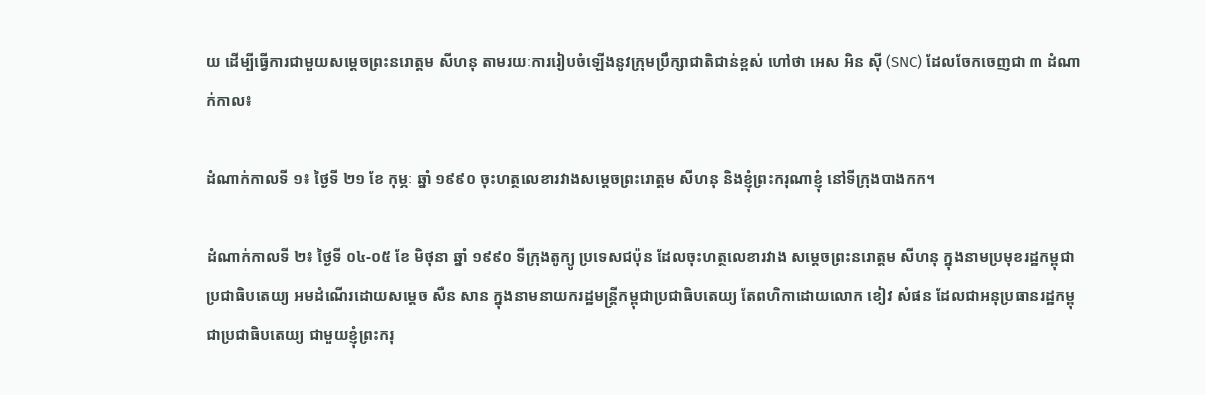យ ដើម្បីធ្វើការជាមួយសម្តេចព្រះនរោត្តម សីហនុ តាមរយៈការរៀបចំឡើងនូវក្រុមប្រឹក្សាជាតិជាន់ខ្ពស់ ហៅថា អេស អិន ស៊ី (SNC) ដែលចែកចេញជា ៣ ដំណាក់កាល៖

ដំណាក់កាលទី ១៖ ថ្ងៃទី ២១ ខែ កុម្ភៈ ឆ្នាំ ១៩៩០ ចុះហត្ថលេខារវាងសម្តេចព្រះរោត្តម សីហនុ និងខ្ញុំព្រះករុណាខ្ញុំ នៅទីក្រុងបាងកក។

ដំណាក់កាលទី ២៖ ថ្ងៃទី ០៤-០៥ ខែ មិថុនា ឆ្នាំ ១៩៩០ ទីក្រុងតូក្យូ ប្រទេសជប៉ុន ដែលចុះហត្ថលេខារវាង សម្តេចព្រះនរោត្តម សីហនុ ក្នុងនាមប្រមុខរដ្ឋកម្ពុជាប្រជាធិបតេយ្យ អមដំណើរដោយសម្តេច សឺន សាន ក្នុងនាមនាយករដ្ឋមន្រ្តីកម្ពុជាប្រជាធិបតេយ្យ តែពហិកាដោយលោក ខៀវ សំផន ដែលជាអនុប្រធានរដ្ឋកម្ពុជាប្រជាធិបតេយ្យ ជាមួយខ្ញុំព្រះករុ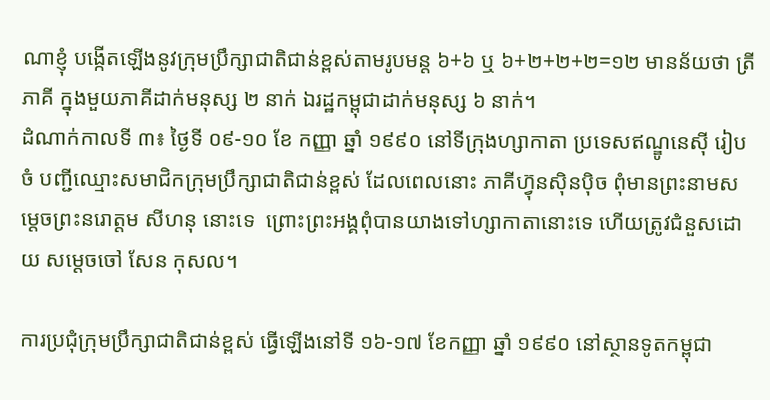ណាខ្ញុំ បង្កើតឡើងនូវក្រុមប្រឹក្សាជាតិជាន់ខ្ពស់តាមរូបមន្ត ៦+៦ ឬ ៦+២+២+២=១២ មានន័យថា ត្រីភាគី ក្នុងមួយភាគីដាក់មនុស្ស ២ នាក់ ឯរដ្ឋកម្ពុជាដាក់មនុស្ស ៦ នាក់។
ដំណាក់កាលទី ៣៖ ថ្ងៃទី ០៩-១០ ខែ កញ្ញា ឆ្នាំ ១៩៩០ នៅទីក្រុងហ្សាកាតា ប្រទេសឥណ្ឌូនេស៊ី រៀបចំ បញ្ជីឈ្មោះសមាជិកក្រុមប្រឹក្សាជាតិជាន់ខ្ពស់ ដែលពេលនោះ ភាគីហ្វ៊ុនស៊ិនប៉ិច ពុំមានព្រះនាមសម្តេចព្រះនរោត្តម សីហនុ នោះទេ  ព្រោះព្រះអង្គពុំបានយាងទៅហ្សាកាតានោះទេ ហើយត្រូវជំនួសដោយ សម្តេចចៅ សែន កុសល។

ការប្រជុំក្រុមប្រឹក្សាជាតិជាន់ខ្ពស់ ធ្វើឡើងនៅទី ១៦-១៧ ខែកញ្ញា ឆ្នាំ ១៩៩០ នៅស្ថានទូតកម្ពុជា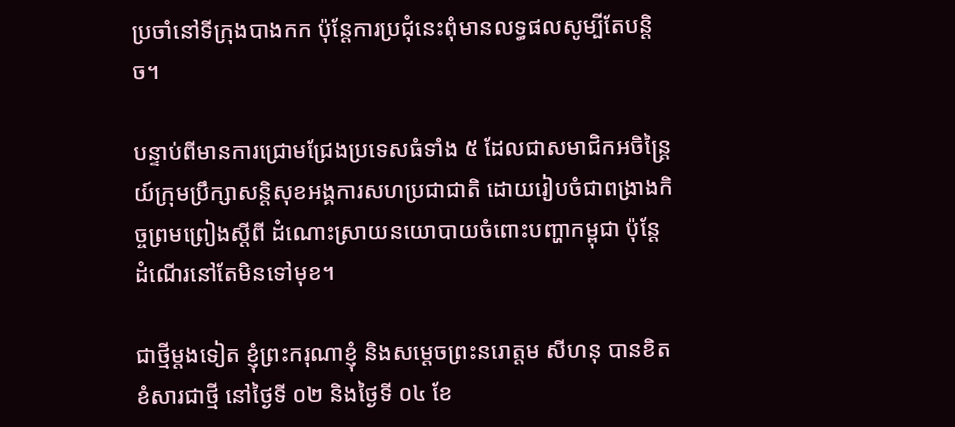ប្រចាំនៅទីក្រុងបាងកក ប៉ុន្តែការប្រជុំនេះពុំមានលទ្ធផលសូម្បីតែបន្តិច។

បន្ទាប់ពីមានការជ្រោមជ្រែងប្រទេសធំទាំង ៥ ដែលជាសមាជិកអចិន្ត្រៃយ៍ក្រុមប្រឹក្សាសន្តិសុខអង្គការសហប្រជាជាតិ ដោយរៀបចំជាពង្រាងកិច្ចព្រមព្រៀងស្តីពី ដំណោះស្រាយនយោបាយចំពោះបញ្ហាកម្ពុជា ប៉ុន្តែ ដំណើរនៅតែមិនទៅមុខ។

ជាថ្មីម្តងទៀត ខ្ញុំព្រះករុណាខ្ញុំ និងសម្តេចព្រះនរោត្តម សីហនុ បានខិតខំសារជាថ្មី នៅថ្ងៃទី ០២ និងថ្ងៃទី ០៤ ខែ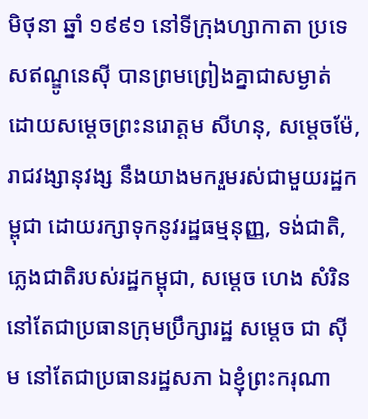មិថុនា ឆ្នាំ ១៩៩១ នៅទីក្រុងហ្សាកាតា ប្រទេសឥណ្ឌូនេស៊ី បានព្រមព្រៀងគ្នាជាសម្ងាត់ ដោយសម្តេចព្រះនរោត្តម សីហនុ, សម្តេចម៉ែ, រាជវង្សានុវង្ស នឹងយាងមករួមរស់ជាមួយរដ្ឋកម្ពុជា ដោយរក្សាទុកនូវរដ្ឋធម្មនុញ្ញ, ទង់ជាតិ, ភ្លេងជាតិរបស់រដ្ឋកម្ពុជា, សម្តេច ហេង សំរិន នៅតែជាប្រធានក្រុមប្រឹក្សារដ្ឋ សម្តេច ជា ស៊ីម នៅតែជាប្រធានរដ្ឋសភា ឯខ្ញុំព្រះករុណា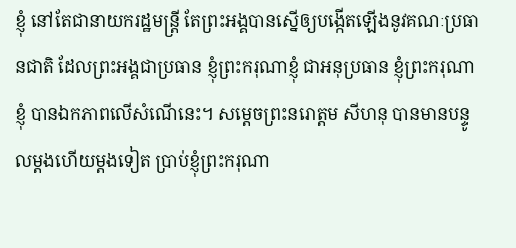ខ្ញុំ នៅតែជានាយករដ្ឋមន្ត្រី តែព្រះអង្គបានស្នើឲ្យបង្កើតឡើងនូវគណៈប្រធានជាតិ ដែលព្រះអង្គជាប្រធាន ខ្ញុំព្រះករុណាខ្ញុំ ជាអនុប្រធាន ខ្ញុំព្រះករុណាខ្ញុំ បានឯកភាពលើសំណើនេះ។ សម្តេចព្រះនរោត្តម សីហនុ បានមានបន្ទូលម្តងហើយម្តងទៀត ប្រាប់ខ្ញុំព្រះករុណា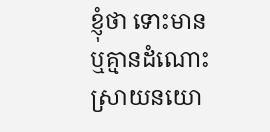ខ្ញុំថា ទោះមាន ឬគ្មានដំណោះស្រាយនយោ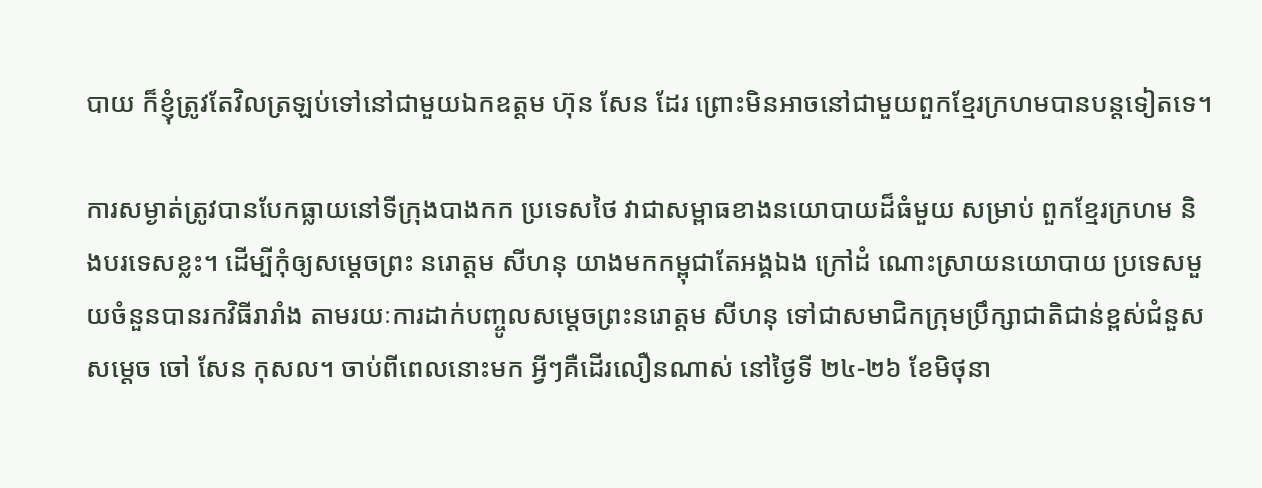បាយ ក៏ខ្ញុំត្រូវតែវិលត្រឡប់ទៅនៅជាមួយឯកឧត្តម ហ៊ុន សែន ដែរ ព្រោះមិនអាចនៅជាមួយពួកខ្មែរក្រហមបានបន្តទៀតទេ។

ការសម្ងាត់ត្រូវបានបែកធ្លាយនៅទីក្រុងបាងកក ប្រទេសថៃ វាជាសម្ពាធខាងនយោបាយដ៏ធំមួយ សម្រាប់ ពួកខ្មែរក្រហម និងបរទេសខ្លះ។ ដើម្បីកុំឲ្យសម្តេចព្រះ នរោត្តម សីហនុ យាងមកកម្ពុជាតែអង្គឯង ក្រៅដំ ណោះស្រាយនយោបាយ ប្រទេសមួយចំនួនបានរកវិធីរារាំង តាមរយៈការដាក់បញ្ចូលសម្តេចព្រះនរោត្តម សីហនុ ទៅជាសមាជិកក្រុមប្រឹក្សាជាតិជាន់ខ្ពស់ជំនួសសម្តេច ចៅ សែន កុសល។ ចាប់ពីពេលនោះមក អ្វីៗគឺដើរលឿនណាស់ នៅថ្ងៃទី ២៤-២៦ ខែមិថុនា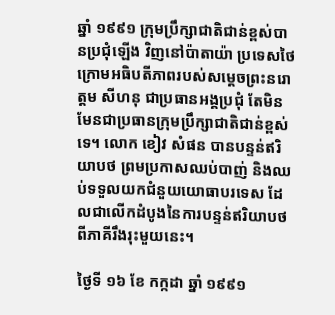ឆ្នាំ ១៩៩១ ក្រុមប្រឹក្សាជាតិជាន់ខ្ពស់បានប្រជុំឡើង វិញនៅប៉ាតាយ៉ា ប្រទេសថៃ ក្រោមអធិបតីភាពរបស់សម្តេចព្រះនរោត្តម សីហនុ ជាប្រធានអង្គប្រជុំ តែមិន មែនជាប្រធានក្រុមប្រឹក្សាជាតិជាន់ខ្ពស់ទេ។ លោក ខៀវ សំផន បានបន្ទន់ឥរិយាបថ ព្រមប្រកាសឈប់បាញ់ និងឈប់ទទួលយកជំនួយយោធាបរទេស ដែលជាលើកដំបូងនៃការបន្ទន់ឥរិយាបថពីភាគីរឹងរុះមួយនេះ។

ថ្ងៃទី ១៦ ខែ កក្កដា ឆ្នាំ ១៩៩១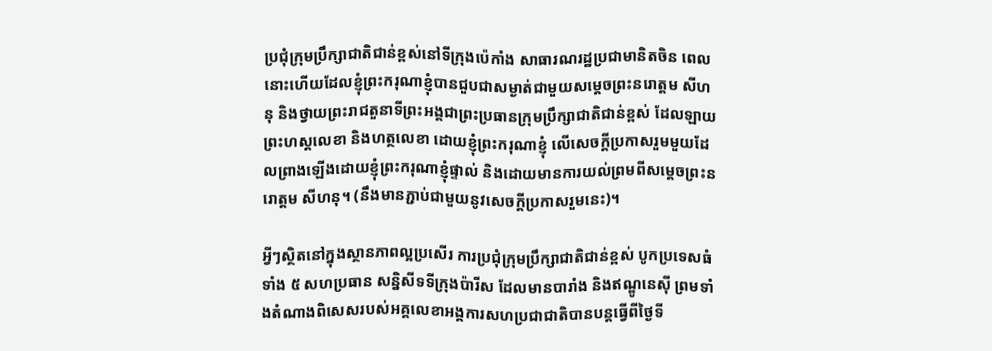ប្រជុំក្រុមប្រឹក្សាជាតិជាន់ខ្ពស់នៅទីក្រុងប៉េកាំង សាធារណរដ្ឋប្រជាមានិតចិន ពេលនោះហើយដែលខ្ញុំព្រះករុណាខ្ញុំបានជួបជាសម្ងាត់ជាមួយសម្តេចព្រះនរោត្តម សីហនុ និងថ្វាយព្រះរាជតួនាទីព្រះអង្គជាព្រះប្រធានក្រុមប្រឹក្សាជាតិជាន់ខ្ពស់ ដែលឡាយព្រះហស្ដលេខា និងហត្ថលេខា ដោយខ្ញុំព្រះករុណាខ្ញុំ លើសេចក្តីប្រកាសរួមមួយដែលព្រាងឡើងដោយខ្ញុំព្រះករុណាខ្ញុំផ្ទាល់ និងដោយមានការយល់ព្រមពីសម្តេចព្រះនរោត្តម សីហនុ។ (នឹងមានភ្ជាប់ជាមួយនូវសេចក្តីប្រកាសរួមនេះ)។

អ្វីៗស្ថិតនៅក្នុងស្ថានភាពល្អប្រសើរ ការប្រជុំក្រុមប្រឹក្សាជាតិជាន់ខ្ពស់ បូកប្រទេសធំទាំង ៥ សហប្រធាន សន្និសីទទីក្រុងប៉ារីស ដែលមានបារាំង និងឥណ្ឌូនេស៊ី ព្រមទាំងតំណាងពិសេសរបស់អគ្គលេខាអង្គការសហប្រជាជាតិបានបន្តធ្វើពីថ្ងៃទី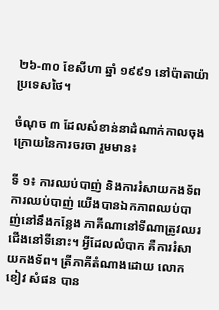២៦-៣០ ខែសីហា ឆ្នាំ ១៩៩១ នៅប៉ាតាយ៉ា ប្រទេសថៃ។

ចំណុច ៣ ដែលសំខាន់នាដំណាក់កាលចុងក្រោយនៃការចរចា រួមមាន៖

ទី ១៖ ការឈប់បាញ់ និងការរំសាយកងទ័ព ការឈប់បាញ់ យើងបានឯកភាពឈប់បាញ់នៅនឹងកន្លែង ភាគីណានៅទីណាត្រូវឈរជើងនៅទីនោះ។ អ្វីដែលលំបាក គឺការរំសាយកងទ័ព។ ត្រីភាគីតំណាងដោយ លោក ខៀវ សំផន បាន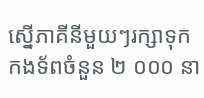ស្នើភាគីនីមួយៗរក្សាទុកកងទ័ពចំនួន ២ ០០០ នា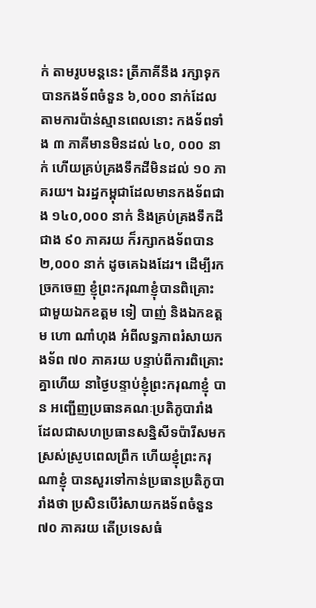ក់ តាមរូបមន្តនេះ ត្រីភាគីនឹង រក្សាទុកបានកងទ័ពចំនួន ៦,០០០ នាក់ដែលតាមការប៉ាន់ស្មានពេលនោះ កងទ័ពទាំង ៣ ភាគីមានមិនដល់ ៤០, ០០០ នាក់ ហើយគ្រប់គ្រងទឹកដីមិនដល់ ១០ ភាគរយ។ ឯរដ្ឋកម្ពុជាដែលមានកងទ័ពជាង ១៤០,០០០ នាក់ និងគ្រប់គ្រងទឹកដីជាង ៩០ ភាគរយ ក៏រក្សាកងទ័ពបាន ២,០០០ នាក់ ដូចគេឯងដែរ។ ដើម្បីរកច្រកចេញ ខ្ញុំព្រះករុណាខ្ញុំបានពិគ្រោះជាមួយឯកឧត្តម ទៀ បាញ់ និងឯកឧត្តម ហោ ណាំហុង អំពីលទ្ធភាពរំសាយកងទ័ព ៧០ ភាគរយ បន្ទាប់ពីការពិគ្រោះគ្នាហើយ នាថ្ងៃបន្ទាប់ខ្ញុំព្រះករុណាខ្ញុំ បាន អញ្ជើញប្រធានគណៈប្រតិភូបារាំង ដែលជាសហប្រធានសន្និសីទប៉ារីសមកស្រស់ស្រូបពេលព្រឹក ហើយខ្ញុំព្រះករុណាខ្ញុំ បានសួរទៅកាន់ប្រធានប្រតិភូបារាំងថា ប្រសិនបើរំសាយកងទ័ពចំនួន ៧០ ភាគរយ តើប្រទេសធំ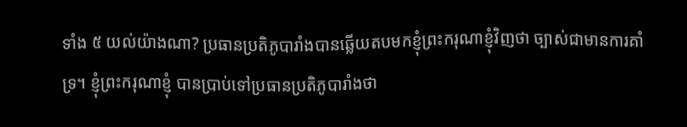ទាំង ៥ យល់យ៉ាងណា? ប្រធានប្រតិភូបារាំងបានឆ្លើយតបមកខ្ញុំព្រះករុណាខ្ញុំវិញថា ច្បាស់ជាមានការគាំទ្រ។ ខ្ញុំព្រះករុណាខ្ញុំ បានប្រាប់ទៅប្រធានប្រតិភូបារាំងថា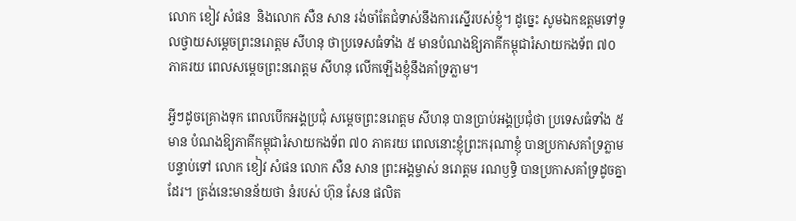លោក ខៀវ សំផន  និងលោក សឺន សាន រង់ចាំតែជំទាស់នឹងការស្នើរបស់ខ្ញុំ។ ដូច្នេះ សូមឯកឧត្តមទៅទូលថ្វាយសម្តេចព្រះនរោត្តម សីហនុ ថាប្រទេសធំទាំង ៥ មានបំណងឱ្យភាគីកម្ពុជារំសាយកងទ័ព ៧០ ភាគរយ ពេលសម្តេចព្រះនរោត្តម សីហនុ លើកឡើងខ្ញុំនឹងគាំទ្រភ្លាម។

អ្វីៗដូចគ្រោងទុក ពេលបើកអង្គប្រជុំ សម្តេចព្រះនរោត្តម សីហនុ បានប្រាប់អង្គប្រជុំថា ប្រទេសធំទាំង ៥ មាន បំណងឱ្យភាគីកម្ពុជារំសាយកងទ័ព ៧០ ភាគរយ ពេលនោះខ្ញុំព្រះករុណាខ្ញុំ បានប្រកាសគាំទ្រភ្លាម បន្ទាប់ទៅ លោក ខៀវ សំផន លោក សឺន សាន ព្រះអង្គម្ចាស់ នរោត្តម រណឫទ្ធិ បានប្រកាសគាំទ្រដូចគ្នាដែរ។ ត្រង់នេះមានន័យថា នំរបស់ ហ៊ុន សែន ផលិត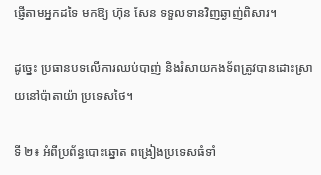ផ្ញើតាមអ្នកដទៃ មកឱ្យ ហ៊ុន សែន ទទួលទានវិញឆ្ងាញ់ពិសារ។

ដូច្នេះ ប្រធានបទលើការឈប់បាញ់ និងរំសាយកងទ័ពត្រូវបានដោះស្រាយនៅប៉ាតាយ៉ា ប្រទេសថៃ។

ទី ២៖ អំពីប្រព័ន្ធបោះឆ្នោត ពង្រៀងប្រទេសធំទាំ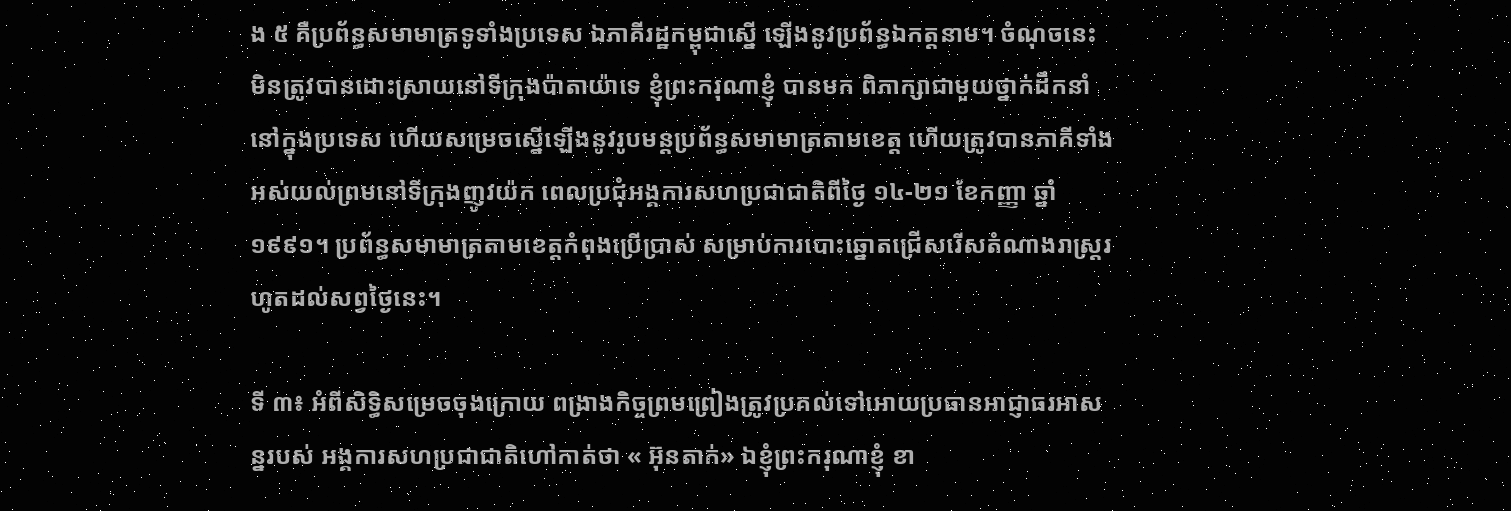ង ៥ គឺប្រព័ន្ធសមាមាត្រទូទាំងប្រទេស ឯភាគីរដ្ឋកម្ពុជាស្នើ ឡើងនូវប្រព័ន្ធឯកត្តនាម។ ចំណុចនេះ មិនត្រូវបានដោះស្រាយនៅទីក្រុងប៉ាតាយ៉ាទេ ខ្ញុំព្រះករុណាខ្ញុំ បានមក ពិភាក្សាជាមួយថ្នាក់ដឹកនាំនៅក្នុងប្រទេស ហើយសម្រេចស្នើឡើងនូវរូបមន្តប្រព័ន្ធសមាមាត្រតាមខេត្ត ហើយត្រូវបានភាគីទាំងអស់យល់ព្រមនៅទីក្រុងញូវយ៉ក ពេលប្រជុំអង្គការសហប្រជាជាតិពីថ្ងៃ ១៤-២១ ខែកញ្ញា ឆ្នាំ ១៩៩១។ ប្រព័ន្ធសមាមាត្រតាមខេត្តកំពុងប្រើប្រាស់ សម្រាប់ការបោះឆ្នោតជ្រើសរើសតំណាងរាស្រ្តរហូតដល់សព្វថ្ងៃនេះ។

ទី ៣៖ អំពីសិទ្ធិសម្រេចចុងក្រោយ ពង្រាងកិច្ចព្រមព្រៀងត្រូវប្រគល់ទៅអោយប្រធានអាជ្ញាធរអាសន្នរបស់ អង្គការសហប្រជាជាតិហៅកាត់ថា « អ៊ុនតាក់» ឯខ្ញុំព្រះករុណាខ្ញុំ ខា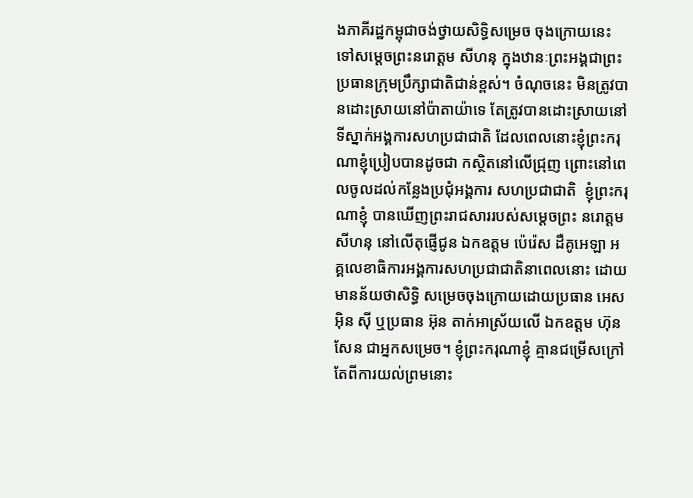ងភាគីរដ្ឋកម្ពុជាចង់ថ្វាយសិទ្ធិសម្រេច ចុងក្រោយនេះទៅសម្តេចព្រះនរោត្តម សីហនុ ក្នុងឋានៈព្រះអង្គជាព្រះប្រធានក្រុមប្រឹក្សាជាតិជាន់ខ្ពស់។ ចំណុចនេះ មិនត្រូវបានដោះស្រាយនៅប៉ាតាយ៉ាទេ តែត្រូវបានដោះស្រាយនៅទីស្នាក់អង្គការសហប្រជាជាតិ ដែលពេលនោះខ្ញុំព្រះករុណាខ្ញុំប្រៀបបានដូចជា កស្ថិតនៅលើជ្រុញ ព្រោះនៅពេលចូលដល់កន្លែងប្រជុំអង្គការ សហប្រជាជាតិ  ខ្ញុំព្រះករុណាខ្ញុំ បានឃើញព្រះរាជសាររបស់សម្តេចព្រះ នរោត្តម សីហនុ នៅលើតុផ្ញើជូន ឯកឧត្តម ប៉េរ៉េស ដឺគូអេឡា អគ្គលេខាធិការអង្គការសហប្រជាជាតិនាពេលនោះ ដោយមានន័យថាសិទ្ធិ សម្រេចចុងក្រោយដោយប្រធាន អេស អ៊ិន ស៊ី ឬប្រធាន អ៊ុន តាក់អាស្រ័យលើ ឯកឧត្តម ហ៊ុន សែន ជាអ្នកសម្រេច។ ខ្ញុំព្រះករុណាខ្ញុំ គ្មានជម្រើសក្រៅតែពីការយល់ព្រមនោះ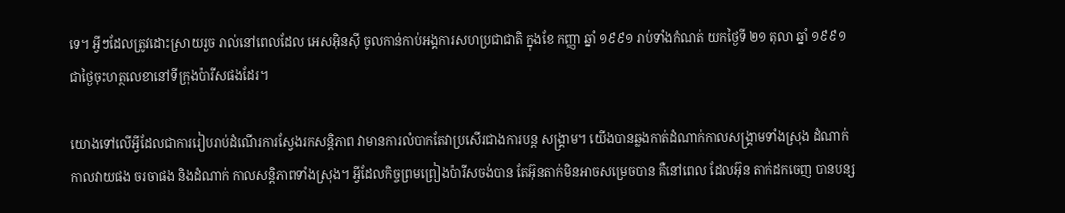ទេ។ អ្វីៗដែលត្រូវដោះស្រាយរួច រាល់នៅពេលដែល អេសអ៊ិនស៊ី ចូលកាន់កាប់អង្គការសហប្រជាជាតិ ក្នុងខែ កញ្ញា ឆ្នាំ ១៩៩១ រាប់ទាំងកំណត់ យកថ្ងៃទី ២១ តុលា ឆ្នាំ ១៩៩១ ជាថ្ងៃចុះហត្ថលេខានៅទីក្រុងប៉ារីសផងដែរ។

យោងទៅលើអ្វីដែលជាការរៀបរាប់ដំណើរការស្វែងរកសន្តិភាព វាមានការលំបាកតែវាប្រសើរជាងការបន្ត សង្រ្គាម។ យើងបានឆ្លងកាត់ដំណាក់កាលសង្រ្គាមទាំងស្រុង ដំណាក់កាលវាយផង ចរចាផង និងដំណាក់ កាលសន្តិភាពទាំងស្រុង។ អ្វីដែលកិច្ចព្រមព្រៀងប៉ារីសចង់បាន តែអ៊ុនតាក់មិនអាចសម្រេចបាន គឺនៅពេល ដែលអ៊ុន តាក់ដកចេញ បានបន្ស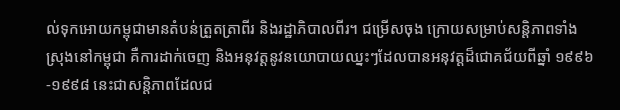ល់ទុកអោយកម្ពុជាមានតំបន់ត្រួតត្រាពីរ និងរដ្ឋាភិបាលពីរ។ ជម្រើសចុង ក្រោយសម្រាប់សន្តិភាពទាំងស្រុងនៅកម្ពុជា គឺការដាក់ចេញ និងអនុវត្តនូវនយោបាយឈ្នះៗដែលបានអនុវត្តដ៏ជោគជ័យពីឆ្នាំ ១៩៩៦-១៩៩៨ នេះជាសន្តិភាពដែលជ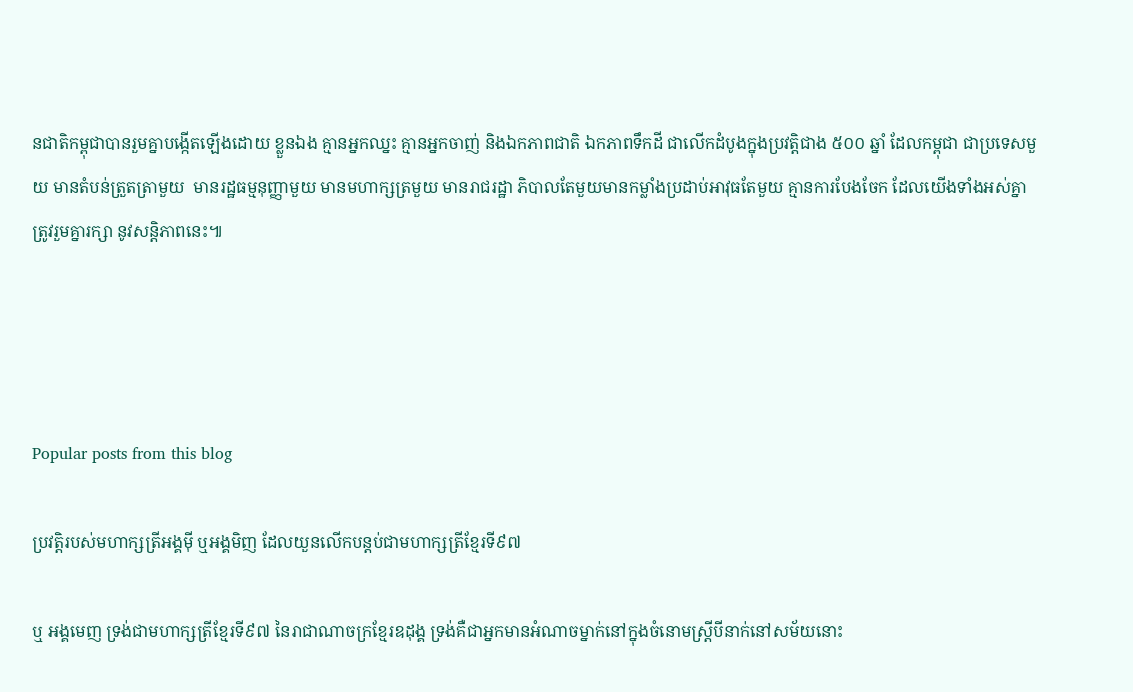នជាតិកម្ពុជាបានរួមគ្នាបង្កើតឡើងដោយ ខ្លួនឯង គ្មានអ្នកឈ្នះ គ្មានអ្នកចាញ់ និងឯកភាពជាតិ ឯកភាពទឹកដី ជាលើកដំបូងក្នុងប្រវត្តិជាង ៥០០ ឆ្នាំ ដែលកម្ពុជា ជាប្រទេសមួយ មានតំបន់ត្រួតត្រាមួយ  មានរដ្ឋធម្មនុញ្ញាមួយ មានមហាក្សត្រមួយ មានរាជរដ្ឋា ភិបាលតែមួយមានកម្លាំងប្រដាប់អាវុធតែមួយ គ្មានការបែងចែក ដែលយើងទាំងអស់គ្នាត្រូវរួមគ្នារក្សា នូវសន្តិភាពនេះ៕




Popular posts from this blog

ប្រវត្តិរបស់មហាក្សត្រីអង្គមុី ឬអង្គមិញ ដែលយួនលើកបន្តប់ជាមហាក្សត្រីខ្មែរទី៩៧

ឬ អង្គមេញ ទ្រង់ជាមហាក្សត្រីខ្មែរទី៩៧ នៃរាជាណាចក្រខ្មែរឧដុង្គ ទ្រង់គឺជាអ្នកមានអំណាចម្នាក់នៅក្នុងចំនោមស្ត្រីបីនាក់នៅសម័យនោះ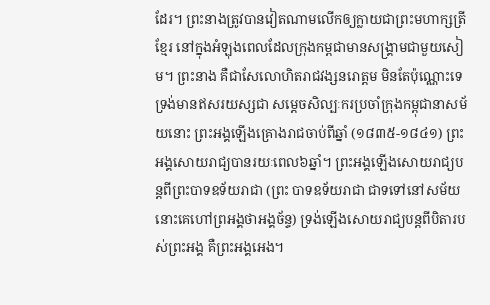ដែរ។ ព្រះនាងត្រូវបានវៀតណាមលើកឲ្យក្លាយជាព្រះមហាក្សត្រីខ្មែរ នៅក្នុងអំឡុងពេលដែលក្រុងកម្ពជាមានសង្រ្គាមជាមួយសៀម។ ព្រះនាង គឺជាសែលោហិតរាជវង្សនរោត្តម មិនតែប៉ុណ្ណោះទេទ្រង់មានឥសរយស្សជា សម្តេចសិល្បៈករប្រចាំក្រុងកម្ពុជានាសម័យនោះ ព្រះអង្គឡើងគ្រោងរាជចាប់ពីឆ្នាំ (១៨៣៥-១៨៤១) ព្រះអង្គសោយរាជ្យបានរយៈពេល៦ឆ្នាំ។ ព្រះអង្គឡើងសោយរាជ្យបន្តពីព្រះបាទឧទ័យរាជា (ព្រះ បាទឧទ័យរាជា ជាទទៅនៅសម័យនោះគេហៅព្រអង្គថាអង្គច័ន្ទ) ទ្រង់ឡើងសោយរាជ្យបន្តពីបិតារបស់ព្រះអង្គ គឺព្រះអង្គអេង។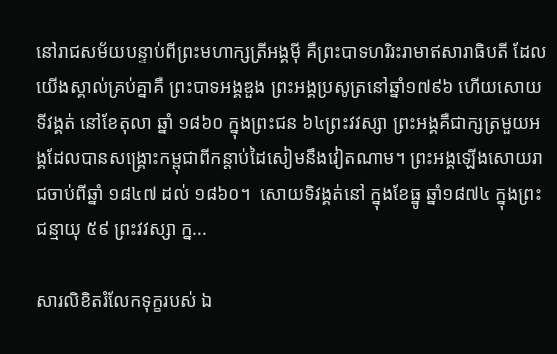នៅរាជសម័យបន្ទាប់ពីព្រះមហាក្សត្រីអង្គមុី គឺព្រះបាទហរិរះរាមាឥសារាធិបតី ដែលយើងស្គាល់គ្រប់គ្នាគឺ ព្រះបាទអង្គឌួង ព្រះអង្គប្រសូត្រនៅឆ្នាំ១៧៩៦ ហើយសោយទីវង្គត់ នៅខែតុលា ឆ្នាំ ១៨៦០ ក្នុងព្រះជន ៦៤ព្រះវវស្សា ព្រះអង្គគឺជាក្សត្រមួយអង្គដែលបានសង្រ្គោះកម្ពុជាពីកន្តាប់ដៃសៀមនឹងវៀតណាម។ ព្រះអង្គឡើងសោយរាជចាប់ពីឆ្នាំ ១៨៤៧ ដល់ ១៨៦០។  សោយទិវង្គត់នៅ ក្នុងខែធ្នូ ឆ្នាំ១៨៧៤ ក្នុងព្រះជន្មាយុ ៥៩ ព្រះវវស្សា ក្ន...

សារលិខិតរំលែកទុក្ខរបស់ ឯ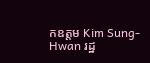កឧត្តម Kim Sung-Hwan រដ្ឋ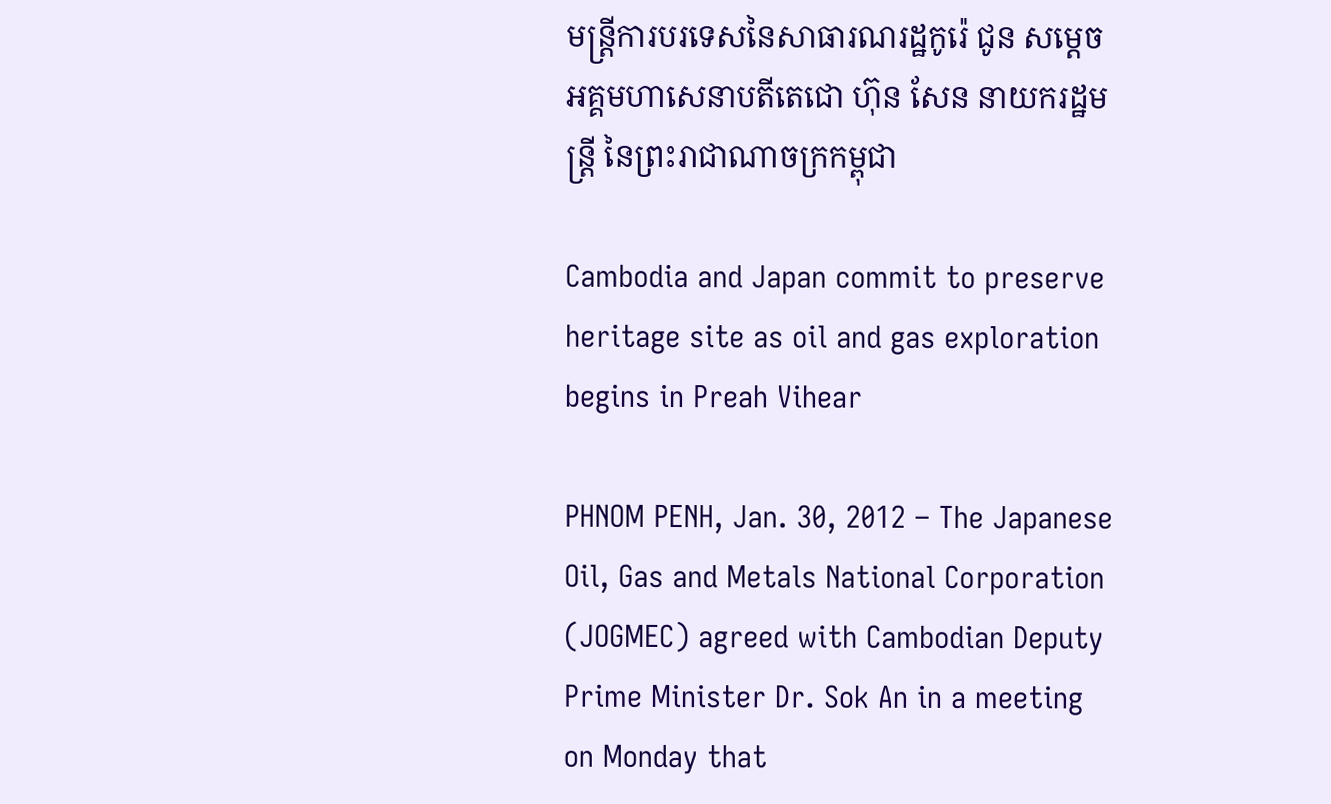មន្រ្តីការបរទេសនៃសាធារណរដ្ឋកូរ៉េ ជូន សមេ្តចអគ្គមហាសេនាបតីតេជោ ហ៊ុន សែន នាយករដ្ឋមន្ត្រី នៃព្រះរាជាណាចក្រកម្ពុជា

Cambodia and Japan commit to preserve heritage site as oil and gas exploration begins in Preah Vihear

PHNOM PENH, Jan. 30, 2012 – The Japanese Oil, Gas and Metals National Corporation (JOGMEC) agreed with Cambodian Deputy Prime Minister Dr. Sok An in a meeting on Monday that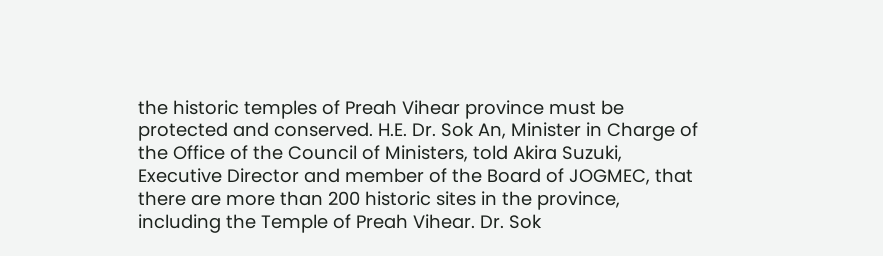the historic temples of Preah Vihear province must be protected and conserved. H.E. Dr. Sok An, Minister in Charge of the Office of the Council of Ministers, told Akira Suzuki, Executive Director and member of the Board of JOGMEC, that there are more than 200 historic sites in the province, including the Temple of Preah Vihear. Dr. Sok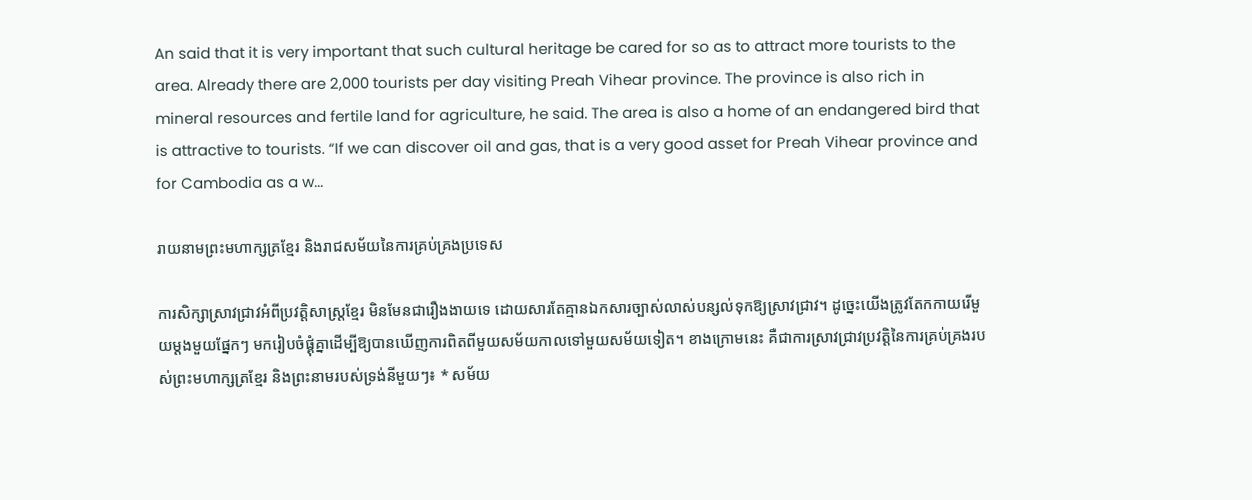An said that it is very important that such cultural heritage be cared for so as to attract more tourists to the area. Already there are 2,000 tourists per day visiting Preah Vihear province. The province is also rich in mineral resources and fertile land for agriculture, he said. The area is also a home of an endangered bird that is attractive to tourists. “If we can discover oil and gas, that is a very good asset for Preah Vihear province and for Cambodia as a w...

រាយនាមព្រះមហាក្សត្រខ្មែរ និងរាជសម័យនៃការគ្រប់គ្រងប្រទេស

ការសិក្សាស្រាវជ្រាវអំពីប្រវត្តិសាស្ត្រខ្មែរ មិនមែនជារឿងងាយទេ ដោយសារតែគ្មានឯកសារច្បាស់លាស់បន្សល់ទុកឱ្យស្រាវជ្រាវ។ ដូច្នេះយើងត្រូវតែកកាយរើមួយម្តងមួយផ្នែកៗ មករៀបចំផ្គុំគ្នាដើម្បីឱ្យបានឃើញការពិតពីមួយសម័យកាលទៅមួយសម័យទៀត។ ខាងក្រោមនេះ គឺជាការស្រាវជ្រាវប្រវត្តិនៃការគ្រប់គ្រងរបស់ព្រះមហាក្សត្រខ្មែរ និងព្រះនាមរបស់ទ្រង់នីមួយៗ៖ * សម័យ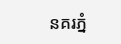នគរភ្នំ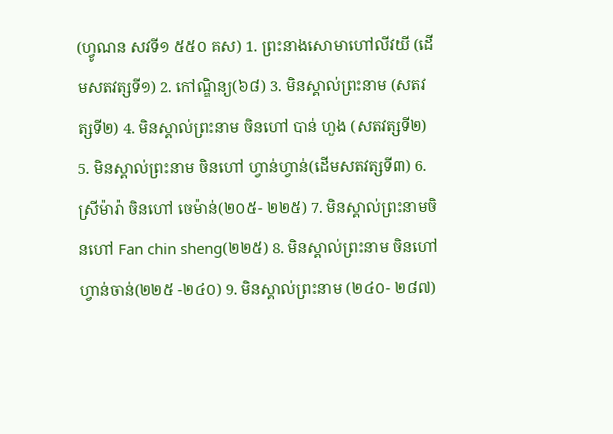(ហ្វូណន សវទី១ ៥៥០ គស) 1. ព្រះនាងសោមាហៅលីវយី (ដើមសតវត្សទី១) 2. កៅណ្ឌិន្យ(៦៨) 3. មិនស្គាល់ព្រះនាម (សតវត្សទី២) 4. មិនស្គាល់ព្រះនាម ចិនហៅ បាន់ ហួង (សតវត្សទី២) 5. មិនស្គាល់ព្រះនាម ចិនហៅ ហ្វាន់ហ្វាន់(ដើមសតវត្សទី៣) 6. ស្រីម៉ារ៉ា ចិនហៅ ចេម៉ាន់(២០៥- ២២៥) 7. មិនស្គាល់ព្រះនាមចិនហៅ Fan chin sheng(២២៥) 8. មិនស្គាល់ព្រះនាម ចិនហៅហ្វាន់ចាន់(២២៥ -២៤០) 9. មិនស្គាល់ព្រះនាម (២៤០- ២៨៧)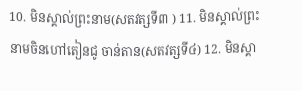10. មិនស្គាល់ព្រះនាម(សតវត្សទី៣ ) 11. មិនស្គាល់ព្រះនាមចិនហៅតៀនជូ ចាន់តាន(សតវត្សទី៤) 12. មិនស្គា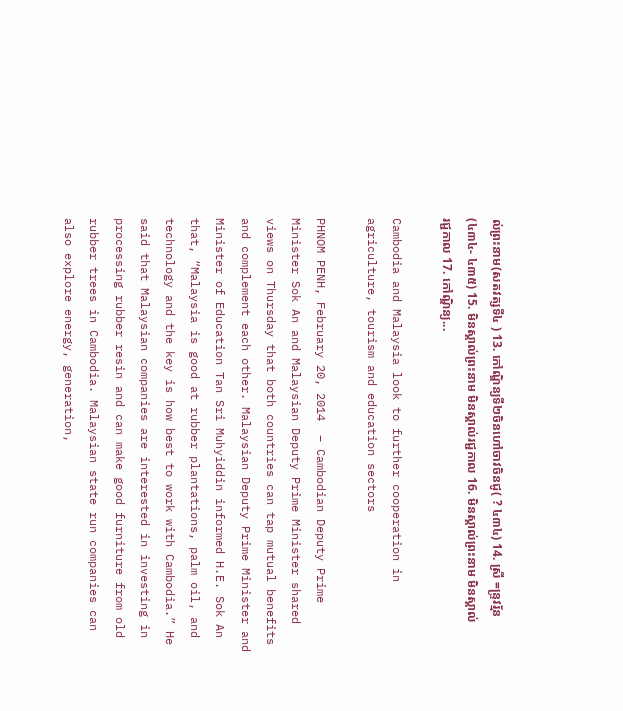ល់ព្រះនាម(សតវត្សទី៤ ) 13. កៅណ្ឌិន្យទី២ចិនហៅចាវចិនជូ( ? ៤៣៤) 14. ស្រី =ន្រ្ទវរ្ម័ន(៤៣៤- ៤៣៥) 15. មិនស្គាល់ព្រះនាម មិនស្គាល់រជ្ជកាល 16. មិនស្គាល់ព្រះនាម មិនស្គាល់រជ្ជកាល 17. កៅណ្ឌិន្យ...

Cambodia and Malaysia look to further cooperation in agriculture, tourism and education sectors

PHNOM PENH, February 20, 2014  – Cambodian Deputy Prime Minister Sok An and Malaysian Deputy Prime Minister shared views on Thursday that both countries can tap mutual benefits and complement each other. Malaysian Deputy Prime Minister and Minister of Education Tan Sri Muhyiddin informed H.E. Sok An that, “Malaysia is good at rubber plantations, palm oil, and technology and the key is how best to work with Cambodia.” He said that Malaysian companies are interested in investing in processing rubber resin and can make good furniture from old rubber trees in Cambodia. Malaysian state run companies can also explore energy, generation,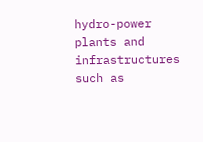hydro-power plants and infrastructures such as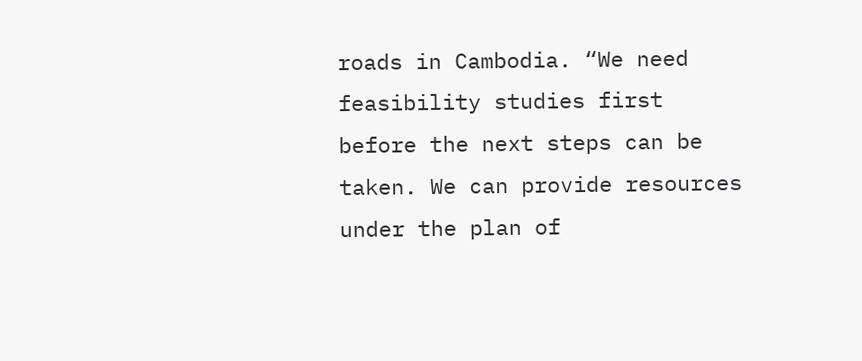roads in Cambodia. “We need feasibility studies first before the next steps can be taken. We can provide resources under the plan of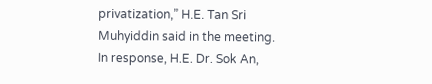privatization,” H.E. Tan Sri Muhyiddin said in the meeting. In response, H.E. Dr. Sok An,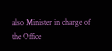also Minister in charge of the Office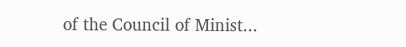of the Council of Minist...